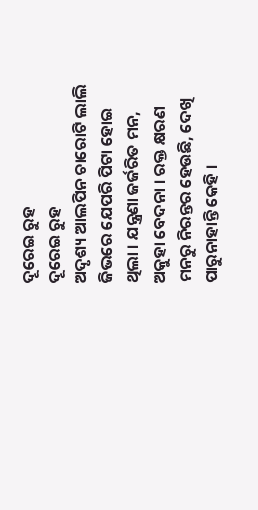ଦୂରେଇ ରୁହ
ଦୂରେଇ ରୁହ
ଅଦୃଶ୍ୟ ଆଲପିନ ଚାରୋଟି ଲାଲି ଜିଭରେ ଯେପରି ପିଟା ହୋଇ ଥିଲା । ଯନ୍ତ୍ରଣା ଜର୍ଜରିତ ମନ, ଅକୁହା ବେଦନା । ରକ୍ତ କ୍ଷରଣ ମନରୁ ନିରନ୍ତର ହେଉଛି, ଦେଖି ପାରୁନାହାନ୍ତି କେହି ।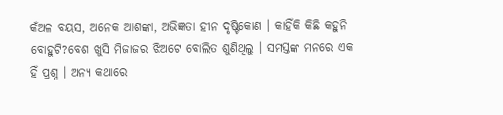କଁଅଳ ବୟସ, ଅନେକ ଆଶଙ୍କା, ଅଭିଜ୍ଞତା ହୀନ ଦୃଷ୍ଟିକୋଣ । କାହିଁକି କିଛି କହୁନି ବୋହୁଟି?ବେଶ ଖୁସି ମିଜାଜର ଝିଅଟେ ବୋଲିତ ଶୁଣିଥିଲୁ । ସମସ୍ତଙ୍କ ମନରେ ଏକ ହିଁ ପ୍ରଶ୍ନ । ଅନ୍ୟ କଥାରେ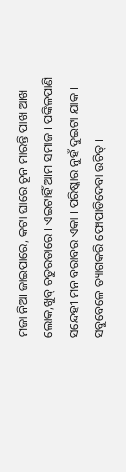ମଜା ନିଆ ଜାଇପାରେ, କଟା ଘାରେ ଚୂନ ମାରନ୍ତି ପାଖ ଆଖ ଲୋକ,ଖୁବ୍ ଚତୁରତାରେ । ଏଇଟାହିଁ ଆମ ସମାଜ । ପଙ୍କିଳପାଣି ସନ୍ଦେହୀ ମନ ବରାବର ଏକା । ପରିଷ୍କାର ନୁହଁ ଦୁଇଟା ଯାକ । ସବୁବେଳେ ତ୍ୟାଗକରି ଫୋପାଡିଦେବା ଉଚିତ୍ ।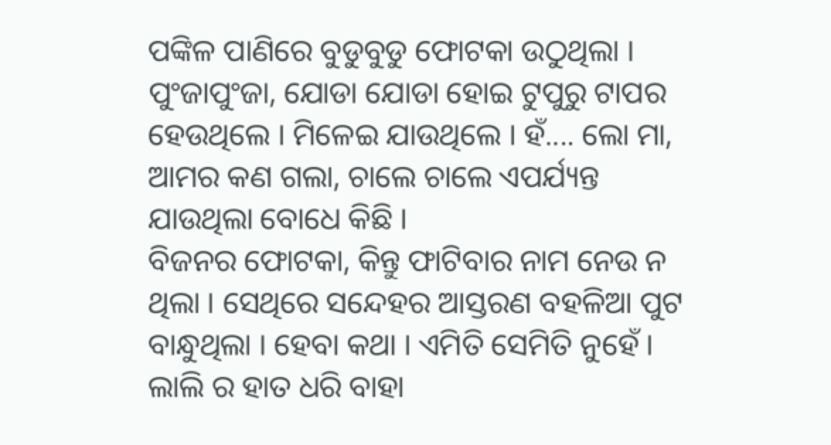ପଙ୍କିଳ ପାଣିରେ ବୁଡୁବୁଡୁ ଫୋଟକା ଉଠୁଥିଲା । ପୁଂଜାପୁଂଜା, ଯୋଡା ଯୋଡା ହୋଇ ଟୁପୁରୁ ଟାପର ହେଉଥିଲେ । ମିଳେଇ ଯାଉଥିଲେ । ହଁ.... ଲୋ ମା, ଆମର କଣ ଗଲା, ଚାଲେ ଚାଲେ ଏପର୍ଯ୍ୟନ୍ତ ଯାଉଥିଲା ବୋଧେ କିଛି ।
ବିଜନର ଫୋଟକା, କିନ୍ତୁ ଫାଟିବାର ନାମ ନେଉ ନ ଥିଲା । ସେଥିରେ ସନ୍ଦେହର ଆସ୍ତରଣ ବହଳିଆ ପୁଟ ବାନ୍ଧୁଥିଲା । ହେବା କଥା । ଏମିତି ସେମିତି ନୁହେଁ । ଲାଲି ର ହାତ ଧରି ବାହା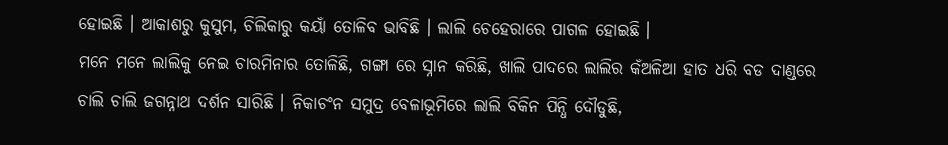ହୋଇଛି । ଆକାଶରୁ କୁସୁମ, ଚିଲିକାରୁ କୟାଁ ତୋଳିବ ଭାବିଛି । ଲାଲି ଚେହେରାରେ ପାଗଳ ହୋଇଛି ।
ମନେ ମନେ ଲାଲିକୁ ନେଇ ଚାରମିନାର ତୋଳିଛି, ଗଙ୍ଗା ରେ ସ୍ନାନ କରିଛି, ଖାଲି ପାଦରେ ଲାଲିର କଁଅଳିଆ ହାତ ଧରି ବଡ ଦାଣ୍ଡରେ ଚାଲି ଚାଲି ଜଗନ୍ନାଥ ଦର୍ଶନ ସାରିଛି । ନିକାଚଂନ ସମୁଦ୍ର ବେଳାଭୂମିରେ ଲାଲି ବିକିନ ପିନ୍ଧି ଦୌଡୁଛି,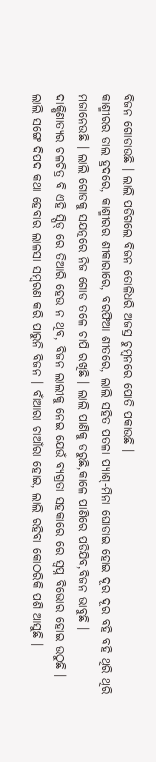ବିଜନ ଗୋଡାଉଛି । ଲାଲି ପଡିଗଲେ ବିଜନ ତୋଳିଧରି ଅଜସ୍ର ଚୁମ୍ବନରେ ପୋତି ପକାଉଛି ।
କାଶ୍ମୀରର ଡାଲ ହ୍ରଦରେ, କାଶ୍ମୀରର ଶୀକାରାରେ, ବରଫିଆ ଶୀତରେ, ଲାଲି ସହିତ ପତଳା ପ୍ୟାଶ୍-ମିନା ଘୋଡାଇ ହୋଇ ଦୂର ଦୂର ବହି ବହି ଥିରି ଥିରି ମଜାନେଉଛି । ଲାଲି ଗୋଡକୁ ସଯତ୍ନରେ ନିଜ ଗୋଡ ତଳେ ଚାପି ରଖିଛି । ଲାଲି ପାଣିକୁ ଡରୁଛି,କାଳେ ପାଣିରେ ପଡିଯିବ,ବିଜନ ଭାବୁଛି ।
ଦାକ୍ଷିଣାତ୍ୟର ଚଳଚିତ୍ର ବି ଏହି ସ୍ପିଡ୍ ରେ ତିଆରି ହେଉ ନ ଥିବ, ବିଜନ ଲାଲୀକୁ ନେଇ ଯେଉଁ ବ୍ୟଗ୍ରତା ସହକାରେ ରେ ସ୍ବପ୍ନ ବିଭୋର ହୋଇ ଉଠୁଛି ।
ଲାଲି ସଙ୍ଗେ ଦିପଦ କଥା ହେବାର ଲାଳସା ସମ୍ବରଣ କରି ପାରୁନି ବିଜନ । ବାଁଆରା ଚାଆଁରା ହୋଇ, ଲାଲି ରହିବା କୋଠରିକି ପଶି ଆସୁଛି ।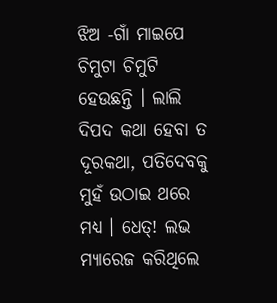ଝିଅ -ଗାଁ ମାଇପେ ଚିମୁଟା ଚିମୁଟି ହେଉଛନ୍ତି । ଲାଲି ଦିପଦ କଥା ହେବା ତ ଦୂରକଥା, ପତିଦେବକୁ ମୁହଁ ଉଠାଇ ଥରେ ମଧ୍ୟ । ଧେତ୍! ଲଭ ମ୍ୟାରେଜ କରିଥିଲେ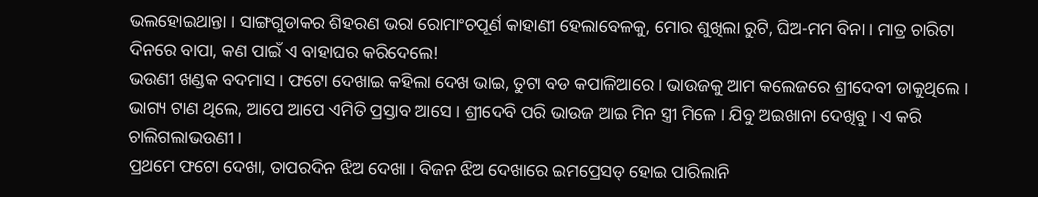ଭଲହୋଇଥାନ୍ତା । ସାଙ୍ଗଗୁଡାକର ଶିହରଣ ଭରା ରୋମାଂଚପୂର୍ଣ କାହାଣୀ ହେଲାବେଳକୁ, ମୋର ଶୁଖିଲା ରୁଟି, ଘିଅ-ମମ ବିନା । ମାତ୍ର ଚାରିଟା ଦିନରେ ବାପା, କଣ ପାଇଁ ଏ ବାହାଘର କରିଦେଲେ!
ଭଉଣୀ ଖଣ୍ଡକ ବଦମାସ । ଫଟୋ ଦେଖାଇ କହିଲା ଦେଖ ଭାଇ, ତୁଟା ବଡ କପାଳିଆରେ । ଭାଉଜକୁ ଆମ କଲେଜରେ ଶ୍ରୀଦେବୀ ଡାକୁଥିଲେ । ଭାଗ୍ୟ ଟାଣ ଥିଲେ, ଆପେ ଆପେ ଏମିତି ପ୍ରସ୍ତାବ ଆସେ । ଶ୍ରୀଦେବି ପରି ଭାଉଜ ଆଇ ମିନ ସ୍ତ୍ରୀ ମିଳେ । ଯିବୁ ଅଇଖାନା ଦେଖିବୁ । ଏ କରି ଚାଲିଗଲାଭଉଣୀ ।
ପ୍ରଥମେ ଫଟୋ ଦେଖା, ତାପରଦିନ ଝିଅ ଦେଖା । ବିଜନ ଝିଅ ଦେଖାରେ ଇମପ୍ରେସଡ୍ ହୋଇ ପାରିଲାନି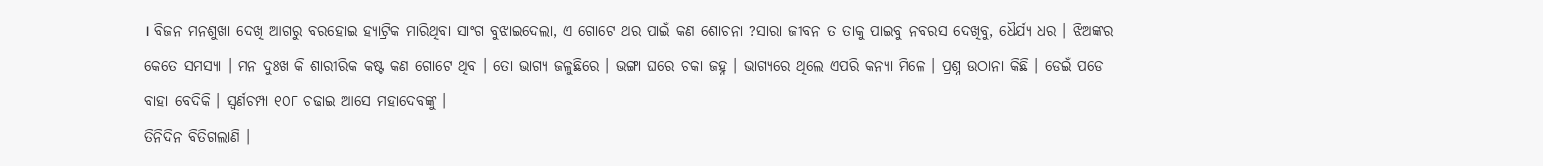। ବିଜନ ମନଶୁଖା ଦେଖି ଆଗରୁ ବରହୋଇ ହ୍ୟାଟ୍ରିକ ମାରିଥିବା ସାଂଗ ବୁଝାଇଦେଲା, ଏ ଗୋଟେ ଥର ପାଇଁ କଣ ଶୋଚନା ?ସାରା ଜୀବନ ତ ତାକୁ ପାଇବୁ ନବରସ ଦେଖିବୁ, ଧୈର୍ଯ୍ୟ ଧର । ଝିଅଙ୍କର କେତେ ସମସ୍ୟା । ମନ ଦୁଃଖ କି ଶାରୀରିକ କଷ୍ଟ କଣ ଗୋଟେ ଥିବ । ତୋ ଭାଗ୍ୟ ଜଳୁଛିରେ । ଭଙ୍ଗା ଘରେ ଚକା ଜହ୍ନ । ଭାଗ୍ୟରେ ଥିଲେ ଏପରି କନ୍ୟା ମିଳେ । ପ୍ରଶ୍ନ ଉଠାନା କିଛି । ଡେଇଁ ପଡେ ବାହା ବେଦିକି । ସ୍ବର୍ଣଚମ୍ପା ୧୦୮ ଚଢାଇ ଆସେ ମହାଦେବଙ୍କୁ ।
ତିନିଦିନ ବିତିଗଲାଣି ।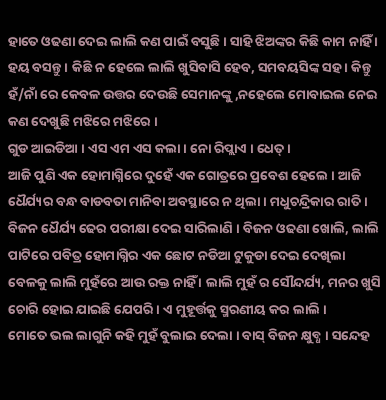ହାତେ ଓଢଣା ଦେଇ ଲାଲି କଣ ପାଇଁ ବସୁଛି । ସାହି ଝିଅଙ୍କର କିଛି କାମ ନାହିଁ । ହୟ ବସନ୍ତୁ । କିଛି ନ ହେଲେ ଲାଲି ଖୁସିବାସି ହେବ, ସମବୟସିଙ୍କ ସହ । କିନ୍ତୁ ହଁ/ନାଁ ରେ କେବଳ ଉତ୍ତର ଦେଉଛି ସେମାନଙ୍କୁ ,ନହେଲେ ମୋବାଇଲ ନେଇ କଣ ଦେଖୁଛି ମଝିରେ ମଝିରେ ।
ଗୁଡ ଆଇଡିଆ । ଏସ ଏମ ଏସ କଲା । ନୋ ରିପ୍ଲାଏ । ଧେତ୍ ।
ଆଜି ପୁଣି ଏକ ହୋମାଗ୍ନିରେ ଦୁହେଁ ଏକ ଗୋତ୍ରରେ ପ୍ରବେଶ ହେଲେ । ଆଜି ଧୈର୍ଯ୍ୟର ବନ୍ଧ ବାଡବତା ମାନିବା ଅବସ୍ଥାରେ ନ ଥିଲା । ମଧୁଚନ୍ଦ୍ରିକାର ରାତି । ବିଜନ ଧୈର୍ଯ୍ୟ ଢେର ପରୀକ୍ଷା ଦେଇ ସାରିଲାଣି । ବିଜନ ଓଢଣା ଖୋଲି, ଲାଲି ପାଟିରେ ପବିତ୍ର ହୋମାଗ୍ନିର ଏକ ଛୋଟ ନଡିଆ ଟୁକୁଡା ଦେଇ ଦେଖିଲା ବେଳକୁ ଲାଲି ମୁହଁରେ ଆଉ ରକ୍ତ ନାହିଁ । ଲାଲି ମୁହଁ ର ସୌନ୍ଦର୍ଯ୍ୟ, ମନର ଖୁସି ଚୋରି ହୋଇ ଯାଇଛି ଯେପରି । ଏ ମୁହୂର୍ତ୍ତକୁ ସ୍ମରଣୀୟ କର ଲାଲି ।
ମୋତେ ଭଲ ଲାଗୁନି କହି ମୁହଁ ବୁଲାଇ ଦେଲା । ବାସ୍ ବିଜନ କ୍ଷୁବ୍ଧ । ସନ୍ଦେହ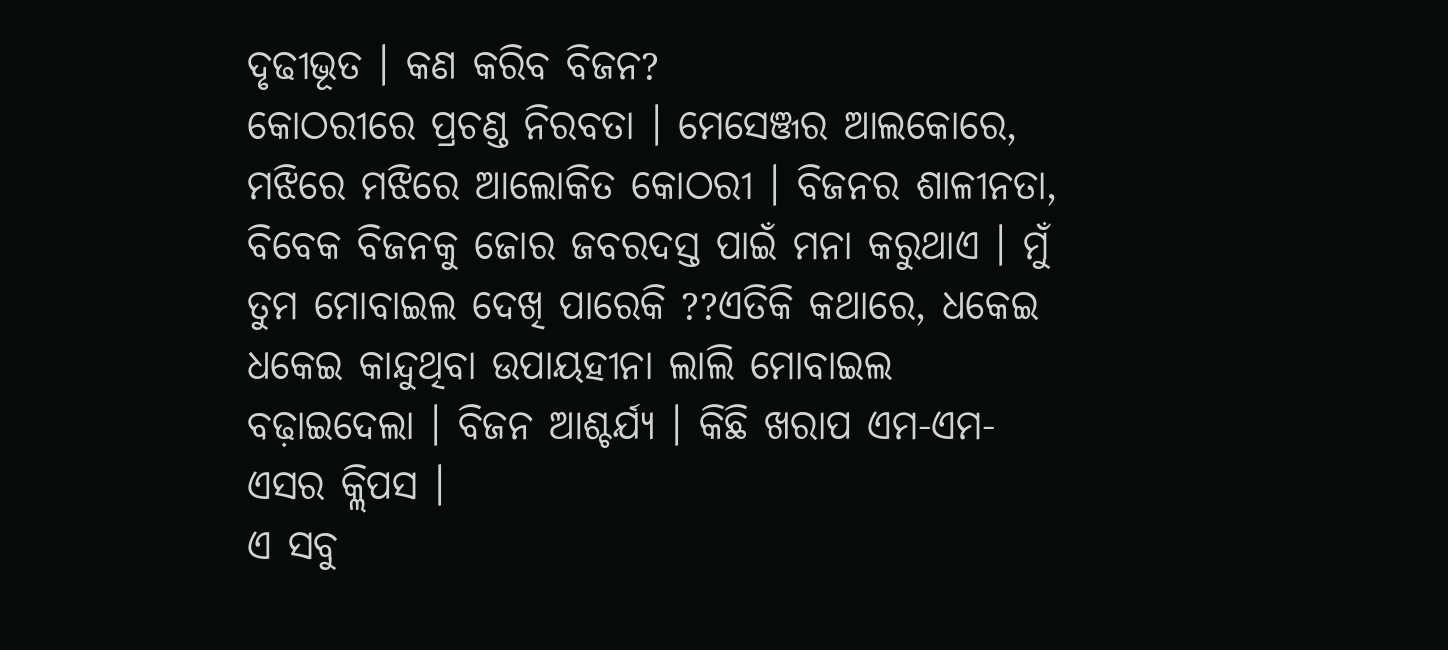ଦୃଢୀଭୂତ । କଣ କରିବ ବିଜନ?
କୋଠରୀରେ ପ୍ରଚଣ୍ଡ ନିରବତା । ମେସେଞ୍ଜର ଆଲକୋରେ, ମଝିରେ ମଝିରେ ଆଲୋକିତ କୋଠରୀ । ବିଜନର ଶାଳୀନତା, ବିବେକ ବିଜନକୁ ଜୋର ଜବରଦସ୍ତ ପାଇଁ ମନା କରୁଥାଏ । ମୁଁ ତୁମ ମୋବାଇଲ ଦେଖି ପାରେକି ??ଏତିକି କଥାରେ, ଧକେଇ ଧକେଇ କାନ୍ଦୁଥିବା ଉପାୟହୀନା ଲାଲି ମୋବାଇଲ ବଢ଼ାଇଦେଲା । ବିଜନ ଆଶ୍ଚର୍ଯ୍ୟ । କିଛି ଖରାପ ଏମ-ଏମ-ଏସର କ୍ଲିପସ ।
ଏ ସବୁ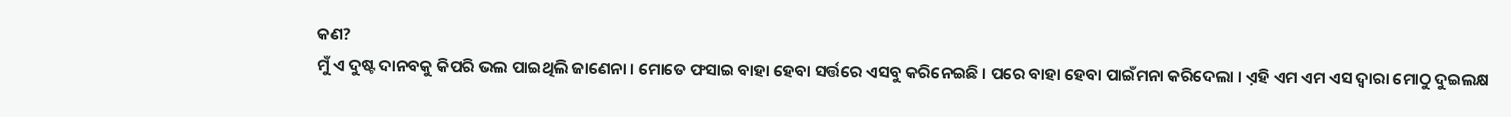କଣ?
ମୁଁ ଏ ଦୁଷ୍ଟ ଦାନବକୁ କିପରି ଭଲ ପାଇଥିଲି ଜାଣେନା । ମୋତେ ଫସାଇ ବାହା ହେବା ସର୍ତ୍ତରେ ଏସବୁ କରିନେଇଛି । ପରେ ବାହା ହେବା ପାଇଁମନା କରିଦେଲା । ଏ଼ହି ଏମ ଏମ ଏସ ଦ୍ବାରା ମୋଠୁ ଦୁଇଲକ୍ଷ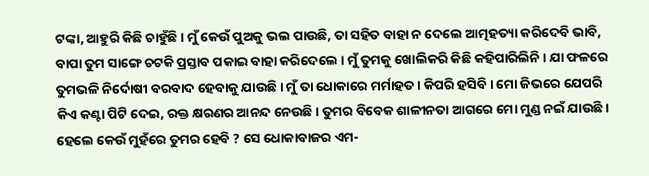ଟଙ୍କା, ଆହୁରି କିଛି ଚାହୁଁଛି । ମୁଁ କେଉଁ ପୁଅକୁ ଭଲ ପାଉଛି, ତା ସହିତ ବାହା ନ ଦେଲେ ଆତ୍ମହତ୍ୟା କରିଦେବି ଭାବି, ବାପା ତୁମ ସାଙ୍ଗେ ଚଟକି ପ୍ରସ୍ତାବ ପକାଇ ବାହା କରିଦେଲେ । ମୁଁ ତୁମକୁ ଖୋଲିକରି କିଛି କହିପାରିଲିନି । ଯା ଫଳରେ ତୁମଭଳି ନିର୍ଦୋଷୀ ବରବାଦ ହେବାକୁ ଯାଉଛି । ମୁଁ ତା ଧୋକାରେ ମର୍ମାହତ । କିପରି ହସିବି । ମୋ ଜିଭରେ ଯେପରି କିଏ କଣ୍ଟା ପିଟି ଦେଇ, ରକ୍ତ କ୍ଷରଣର ଆନନ୍ଦ ନେଉଛି । ତୁମର ବିବେକ ଶାଳୀନତା ଆଗରେ ମୋ ମୁଣ୍ଡ ନଇଁ ଯାଉଛି । ହେଲେ କେଉଁ ମୁହଁରେ ତୁମର ହେବି ? ସେ ଧୋକାବାଜର ଏମ-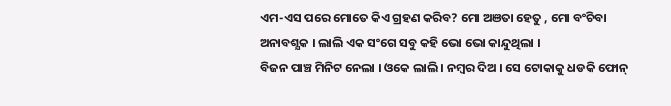ଏମ-ଏସ ପରେ ମୋତେ କିଏ ଗ୍ରହଣ କରିବ? ମୋ ଅଞତା ହେତୁ , ମୋ ବଂଚିବା ଅନାବଶ୍ଯକ । ଲାଲି ଏକ ସଂଗେ ସବୁ କହି ଭୋ ଭୋ କାନ୍ଦୁଥିଲା ।
ବିଜନ ପାଞ୍ଚ ମିନିଟ ନେଲା । ଓକେ ଲାଲି । ନମ୍ବର ଦିଅ । ସେ ଟୋକାକୁ ଧଡକି ଫୋନ୍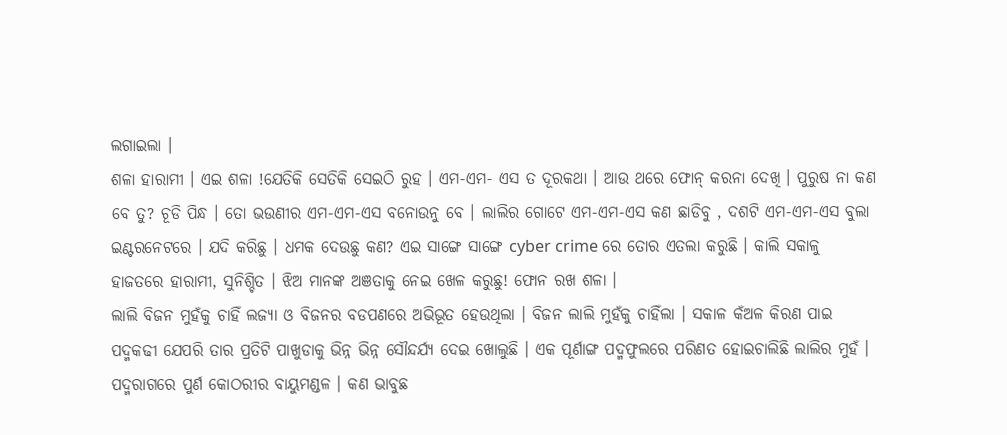ଲଗାଇଲା ।
ଶଳା ହାରାମୀ । ଏଇ ଶଳା !ଯେତିକି ସେତିକି ସେଇଠି ରୁହ । ଏମ-ଏମ- ଏସ ତ ଦୂରକଥା । ଆଉ ଥରେ ଫୋନ୍ କରନା ଦେଖି । ପୁରୁଷ ନା କଣ ବେ ତୁ? ଚୂଡି ପିନ୍ଧ । ତୋ ଭଉଣୀର ଏମ-ଏମ-ଏସ ବନୋଉନୁ ବେ । ଲାଲିର ଗୋଟେ ଏମ-ଏମ-ଏସ କଣ ଛାଡିବୁ , ଦଶଟି ଏମ-ଏମ-ଏସ ବୁଲା ଇଣ୍ଟରନେଟରେ । ଯଦି କରିଛୁ । ଧମକ ଦେଉଛୁ କଣ? ଏଇ ସାଙ୍ଗେ ସାଙ୍ଗେ cyber crime ରେ ତୋର ଏତଲା କରୁଛି । କାଲି ସକାଳୁ ହାଜତରେ ହାରାମୀ, ସୁନିଶ୍ଚିତ । ଝିଅ ମାନଙ୍କ ଅଞତାକୁ ନେଇ ଖେଳ କରୁଛୁ! ଫୋନ ରଖ ଶଳା ।
ଲାଲି ବିଜନ ମୁହଁକୁ ଚାହିଁ ଲଜ୍ୟା ଓ ବିଜନର ବଡପଣରେ ଅଭିଭୂତ ହେଉଥିଲା । ବିଜନ ଲାଲି ମୁହଁକୁ ଚାହିଁଲା । ସକାଳ କଁଅଳ କିରଣ ପାଇ ପଦ୍ମକଢୀ ଯେପରି ତାର ପ୍ରତିଟି ପାଖୁଡାକୁ ଭିନ୍ନ ଭିନ୍ନ ସୌନ୍ଦର୍ଯ୍ୟ ଦେଇ ଖୋଲୁଛି । ଏକ ପୂର୍ଣାଙ୍ଗ ପଦ୍ମଫୁଲରେ ପରିଣତ ହୋଇଚାଲିଛି ଲାଲିର ମୁହଁ । ପଦ୍ମରାଗରେ ପୁର୍ଣ କୋଠରୀର ବାୟୁମଣ୍ଡଳ । କଣ ଭାବୁଛ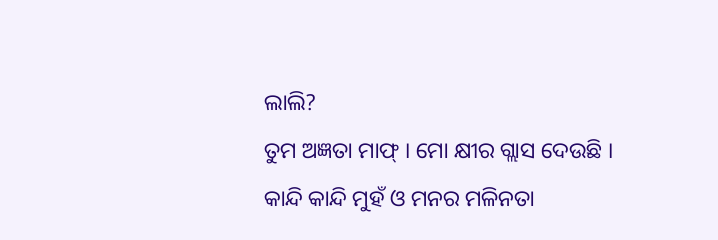ଲାଲି?
ତୁମ ଅଜ୍ଞତା ମାଫ୍ । ମୋ କ୍ଷୀର ଗ୍ଲାସ ଦେଉଛି ।
କାନ୍ଦି କାନ୍ଦି ମୁହଁ ଓ ମନର ମଳିନତା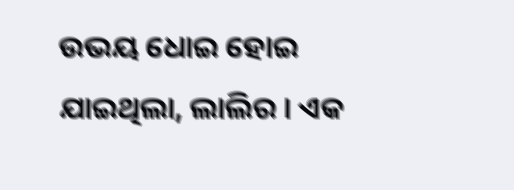ଉଭୟ ଧୋଇ ହୋଇ ଯାଇଥିଲା, ଲାଲିର । ଏକ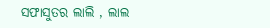ସଫାସୁତର ଲାଲି , ଲାଲ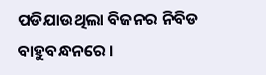ପଡିଯାଉଥିଲା ବିଜନର ନିବିଡ ବାହୁବନ୍ଧନରେ ।